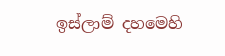ඉස්ලාම් දහමෙහි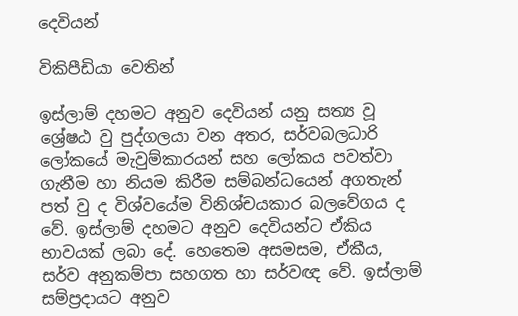දෙවියන්

විකිපීඩියා වෙතින්

ඉස්ලාම් දහමට අනුව දෙවියන් යනු සත්‍ය වූ ශ්‍රේෂඨ වු පුද්ගලයා වන අතර, සර්වබලධාරි ලෝකයේ මැවුම්කාරයන් සහ ලෝකය පවත්වා ගැනීම හා නියම කිරීම සම්බන්ධයෙන් අගතැන් පත් වු ද විශ්වයේම විනිශ්චයකාර බලවේගය ද වේ. ඉස්ලාම් දහමට අනුව දෙවියන්ට ඒකිය භාවයක් ලබා දේ. හෙතෙම අසමසම, ඒකීය, සර්ව අනුකම්පා සහගත හා සර්වඥ වේ. ඉස්ලාම් සම්ප්‍රදායට අනුව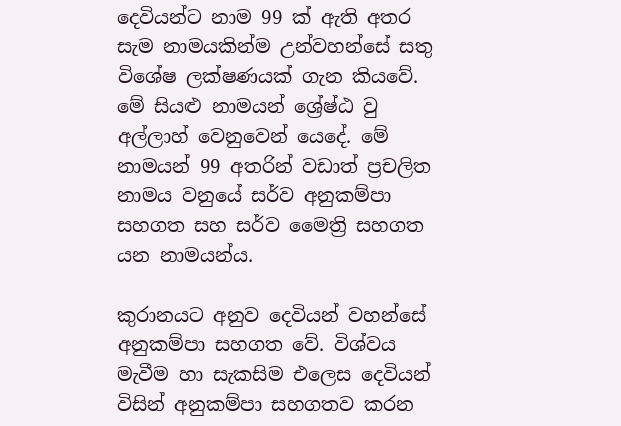දෙවියන්ට නාම 99 ක් ඇති අතර සැම නාමයකින්ම උන්වහන්සේ සතු විශේෂ ලක්ෂණයක් ගැන කියවේ. මේ සියළු නාමයන් ශ්‍රේෂ්ඨ වු අල්ලාහ් වෙනුවෙන් යෙදේ. මේ නාමයන් 99 අතරින් වඩාත් ප්‍රචලිත නාමය වනුයේ සර්ව අනුකම්පා සහගත සහ සර්ව මෛත්‍රි සහගත යන නාමයන්ය.

කුරානයට අනුව දෙවියන් වහන්සේ අනුකම්පා සහගත වේ. විශ්වය මැවීම හා සැකසිම එලෙස දෙවියන් විසින් අනුකම්පා සහගතව කරන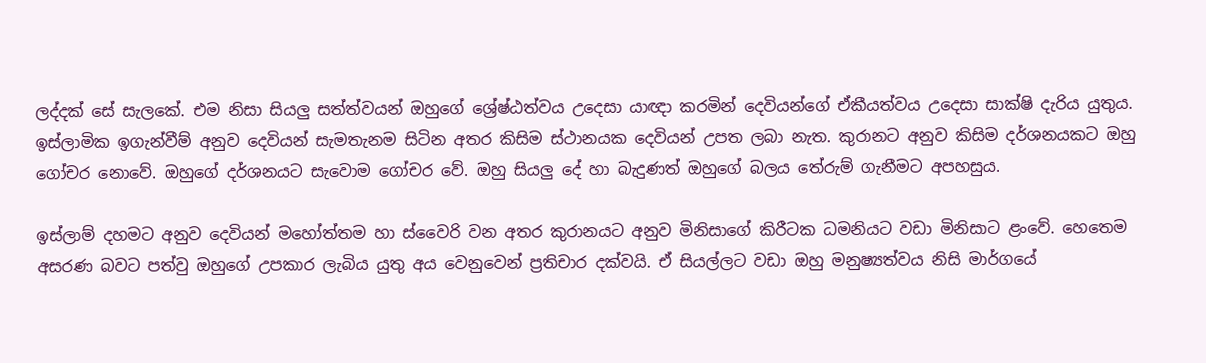ලද්දක් සේ සැලකේ. එම නිසා සියලු සත්ත්වයන් ඔහුගේ ශ්‍රේෂ්ඨත්වය උදෙසා යාඥා කරමින් දෙවියන්ගේ ඒකීයත්වය උදෙසා සාක්ෂි දැරිය යුතුය. ඉස්ලාමික ඉගැන්වීම් අනුව දෙවියන් සැමතැනම සිටින අතර කිසිම ස්ථානයක දෙවියන් උපත ලබා නැත. කුරානට අනුව කිසිම දර්ශනයකට ඔහු ගෝචර නොවේ. ඔහුගේ දර්ශනයට සැවොම ගෝචර වේ. ඔහු සියලු දේ හා බැදුණත් ඔහුගේ බලය තේරුම් ගැනීමට අපහසුය.

ඉස්ලාම් දහමට අනුව දෙවියන් මහෝත්තම හා ස්වෛරි වන අතර කුරානයට අනුව මිනිසාගේ කිරීටක ධමනියට වඩා මිනිසාට ළංවේ. හෙතෙම අසරණ බවට පත්වු ඔහුගේ උපකාර ලැබිය යුතු අය වෙනුවෙන් ප්‍රතිචාර දක්වයි. ඒ සියල්ලට වඩා ඔහු මනුෂ්‍යත්වය නිසි මාර්ගයේ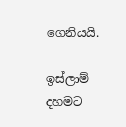ගෙනියයි.

ඉස්ලාම් දහමට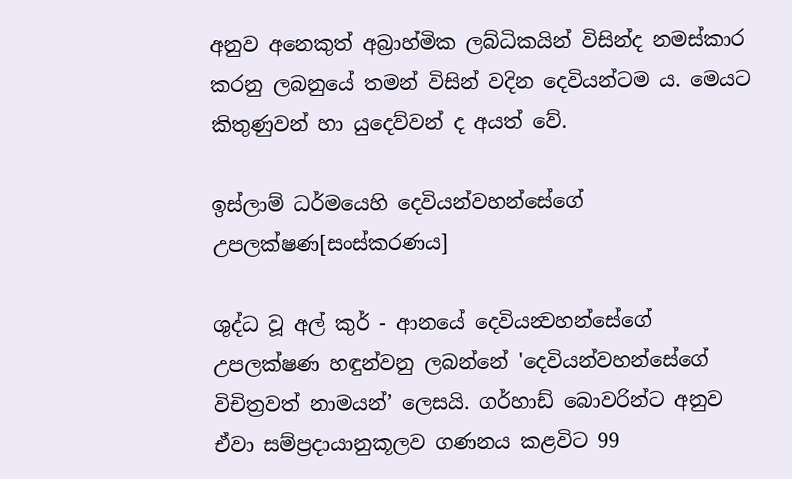අනුව ‍අනෙකුත් අබ්‍රාහ්මික ලබ්ධිකයින් විසින්ද නමස්කාර කරනු ලබනුයේ තමන් විසින් වදින දෙවියන්ටම ය. මෙයට කිතුණුවන් හා යුදෙව්වන් ද අයත් වේ.

ඉස්ලාම් ධර්මයෙහි දෙවියන්වහන්සේගේ උපලක්ෂණ[සංස්කරණය]

ශුද්ධ වූ අල් කුර් - ආනයේ දෙවියන්‍වහන්සේගේ උපලක්ෂණ හඳුන්වනු ලබන්නේ 'දෙවියන්වහන්සේගේ විචිත්‍රවත් නාමයන්’ ලෙසයි. ගර්හාඩ් බොවරින්ට අනුව ඒවා සම්ප්‍රදායානුකූලව ගණනය කළවිට 99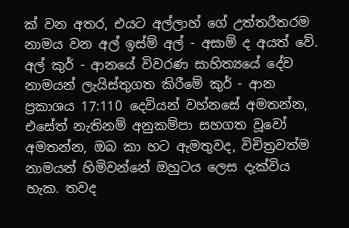ක් වන අතර, එයට අල්ලාහ් ගේ උත්තරීතරම නාමය වන අල් ඉස්ම් අල් - අසාම් ද අයත් වේ. අල් කුර් - ආනයේ විවරණ සාහිත්‍යයේ දේව නාමයන් ලැයිස්තුගත කිරීමේ කුර් - ආන ප්‍රකාශය 17:110 දෙවියන් වහ්නසේ අමතන්න, එසේත් නැතිනම් අනුකම්පා සහගත වූවෝ අමතන්න, ඔබ කා හට ඇමතුවද, විචිත්‍රවත්ම නාමයන් හිමිවන්නේ ඔහුටය ලෙස දැක්විය හැක. තවද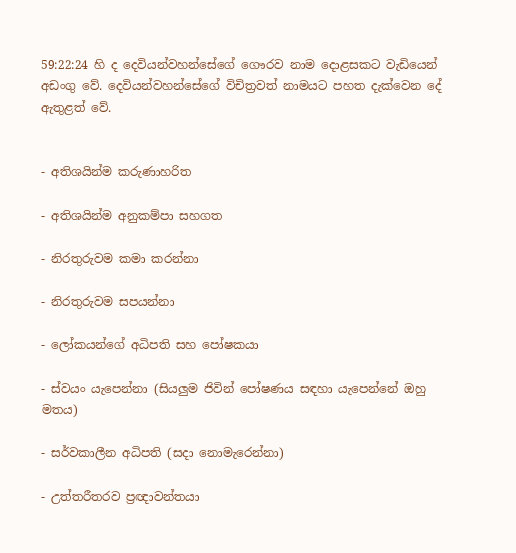59:22:24 හි ද දෙවියන්වහන්සේගේ ගෞරව නාම දොළසකට වැඩියෙන් අඩංගු වේ. දෙවියන්වහන්සේගේ විචිත්‍රවත් නාමයට පහත දැක්වෙන දේ ඇතුළත් වේ.


- අතිශයින්ම කරුණාහරිත

- අතිශයින්ම අනුකම්පා සහගත

- නිරතුරුවම කමා කරන්නා

- නිරතුරුවම සපයන්නා

- ලෝකයන්ගේ අධිපති සහ පෝෂකයා

- ස්වයං යැපෙන්නා (සියලුම ජිවින් පෝෂණය සඳහා යැපෙන්නේ ඔහු මතය)

- සර්වකාලීන අධිපති (සදා නොමැරෙන්නා)

- උත්තරීතරව ප්‍රඥාවන්තයා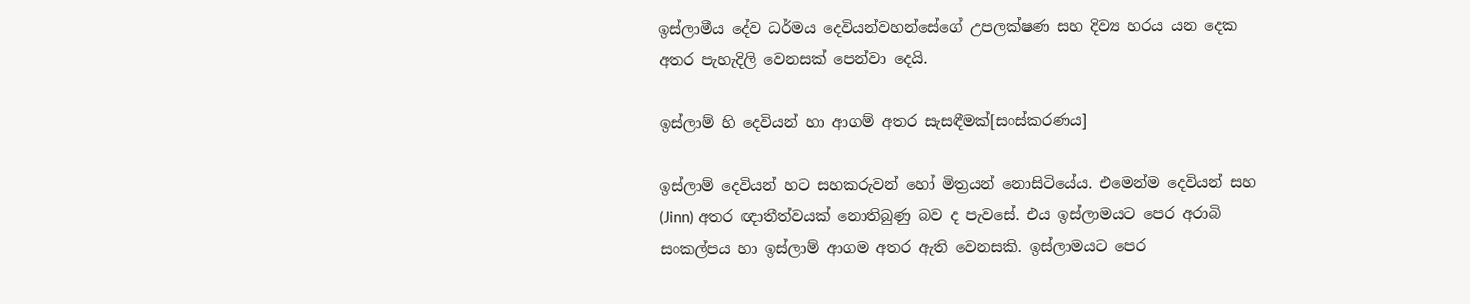ඉස්ලාමීය දේව ධර්මය දෙවියන්වහන්සේගේ උපලක්ෂණ සහ දිව්‍ය හරය යන දෙක අතර පැහැදිලි වෙනසක් පෙන්වා දෙයි.

ඉස්ලාම් හි දෙවියන් හා ආගම් අතර සැසඳීමක්[සංස්කරණය]

ඉස්ලාම් දෙවියන් හට සහකරුවන් හෝ මිත්‍රයන් නොසිටියේය. එමෙන්ම දෙවියන් සහ (Jinn) අතර ඥාතීත්වයක් නොතිබුණු බව ද පැවසේ. එය ඉස්ලාමයට පෙර අරාබි සංකල්පය හා ඉස්ලාම් ආගම අතර ඇති වෙනසකි. ඉස්ලාමයට පෙර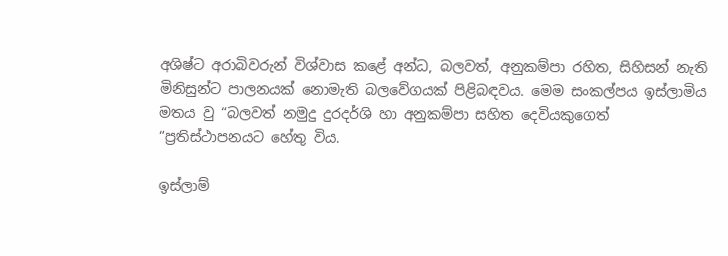අශිෂ්ට ‍අරාබිවරුන් විශ්වාස කළේ අන්ධ, බලවත්, අනුකම්පා රහිත, සිහිසන් නැති මිනිසුන්ට පාලනයක් නොමැති බලවේගයක් පිළිබඳවය. මෙම සංකල්පය ඉස්ලාමිය මතය වු “බලවත් නමුදු දුරදර්ශි හා අනුකම්පා සහිත දෙවියකුගෙත් “ප්‍රතිස්ථාපනයට හේතු විය.

ඉස්ලාම්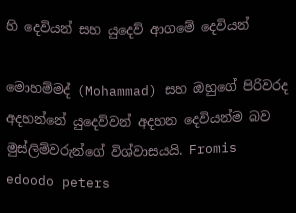හි දෙවියන් සහ යුදෙව් ආගමේ දෙවියන්

මොහම්මද් (Mohammad) සහ ඔහුගේ පිරිවරද අදහන්නේ යුදෙව්වන් අදහන දෙවියන්ම ‍බව මුස්ලිම්වරුන්ගේ විශ්වාසයයි. Fromis edoodo peters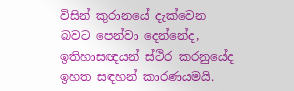විසින් කුරානයේ දැක්වෙන බවට පෙන්වා දෙන්නේද, ඉතිහාසඥයන් ස්ථිර කරනුයේද ඉහත සඳහන් කාරණයමයි.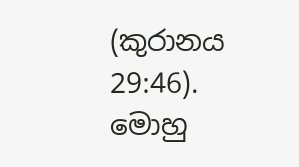(කුරානය 29:46). මොහු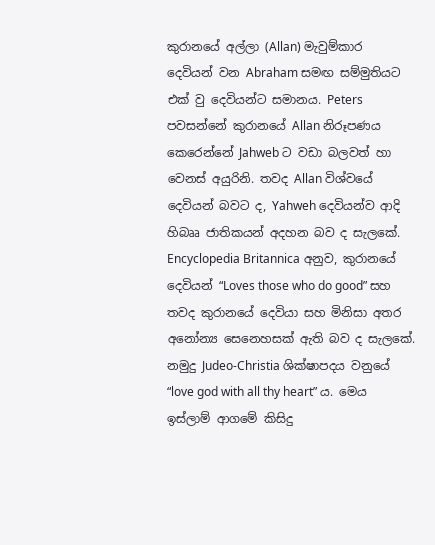කුරානයේ අල්ලා (Allan) මැවුම්කාර දෙවියන් වන Abraham සමඟ සම්මුතියට එක් වු දෙවියන්ට සමානය. Peters පවසන්නේ කුරානයේ Allan නිරූපණය කෙරෙන්නේ Jahweb ට වඩා බලවත් හා වෙනස් අයුරිනි. තවද Allan විශ්වයේ දෙවියන් බවට ද, Yahweh දෙවියන්ව ආදි හිබෲ ජාතිකයන් අදහන බව ද සැලකේ. Encyclopedia Britannica අනුව, කුරානයේ දෙවියන් “Loves those who do good” සහ තවද කුරානයේ දෙවියා සහ මිනිසා අතර අනෝන්‍ය සෙනෙහසක් ඇති බව ද සැලකේ. නමුදු Judeo-Christia ශික්ෂාපදය වනුයේ “love god with all thy heart” ය. මෙය ඉස්ලාම් ආගමේ කිසිදු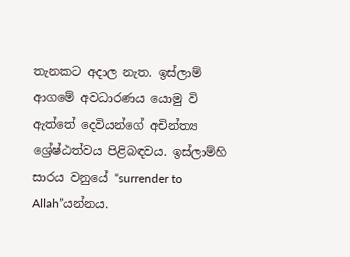තැනකට අදාල නැත. ඉස්ලාම් ආගමේ අවධාරණය යොමු වි ඇත්තේ දෙවියන්ගේ අචින්ත්‍ය ශ්‍රේෂ්ඨත්වය පිළිබඳවය. ඉස්ලාම්හි සාරය වනුයේ “surrender to Allah”යන්නය.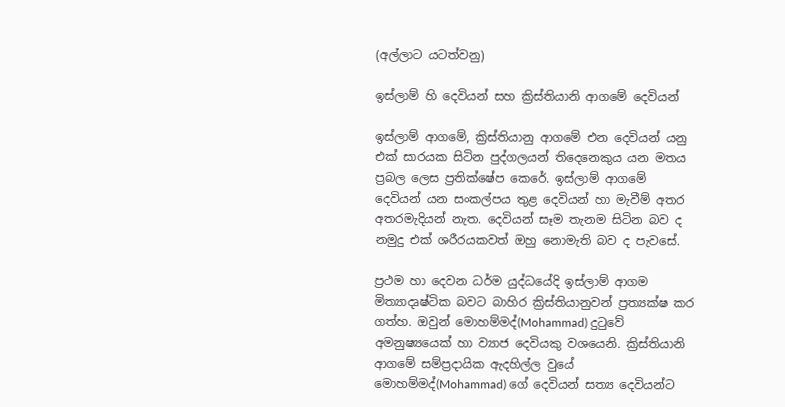(අල්ලාට යටත්වනු)

ඉස්ලාම් හි දෙවියන් සහ ක්‍රිස්තියානි ආගමේ දෙවියන්

ඉස්ලාම් ආගමේ, ක්‍රිස්තියානු ආගමේ එන දෙවියන් යනු එක් සාරයක සිටින පුද්ගලයන් තිදෙනෙකුය යන මතය ප්‍රබල ලෙස ප්‍රතික්ෂේප කෙරේ. ඉස්ලාම් ආගමේ දෙවියන් යන සංකල්පය තුළ දෙවියන් හා මැවීම් අතර අතරමැදියන් නැත. දෙවියන් සෑම තැනම සිටින බව ද නමුදු එක් ශරීරයකවත් ඔහු නොමැති බව ද පැවසේ.

ප්‍රථම හා දෙවන ධර්ම යුද්ධයේදි ඉස්ලාම් ආගම මිත්‍යාදෘෂ්ටික බවට බාහිර ක්‍රිස්තියානුවන් ප්‍රත්‍යක්ෂ කර ගත්හ. ඔවුන් මොහම්මද්(Mohammad) දුටුවේ අමනුෂ්‍යයෙක් හා ව්‍යාජ දෙවියකු වශයෙනි. ක්‍රිස්තියානි ආගමේ සම්ප්‍රදායික ඇදහිල්ල වුයේ මොහම්මද්(Mohammad) ගේ දෙවියන් සත්‍ය දෙවියන්ට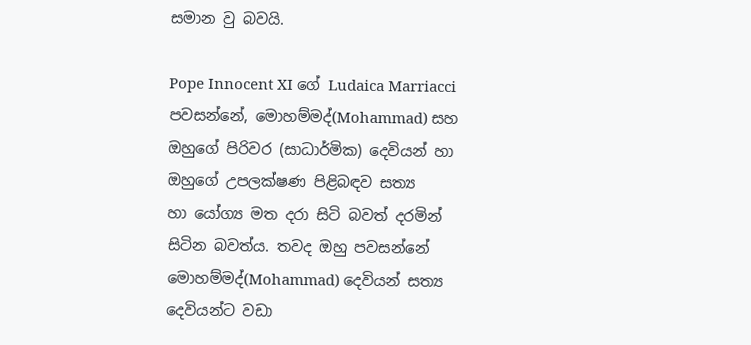සමාන වු බවයි.

Pope Innocent XI ගේ Ludaica Marriacci පවසන්නේ, මොහම්මද්(Mohammad) සහ ඔහුගේ පිරිවර (සාධාර්මික) දෙවියන් හා ඔහුගේ උපලක්ෂණ පිළිබඳව සත්‍ය හා ‍යෝග්‍ය මත දරා සිටි බවත් දරමින් සිටින බවත්ය. තවද ඔහු පවසන්නේ මොහම්මද්(Mohammad) දෙවියන් සත්‍ය දෙවියන්ට වඩා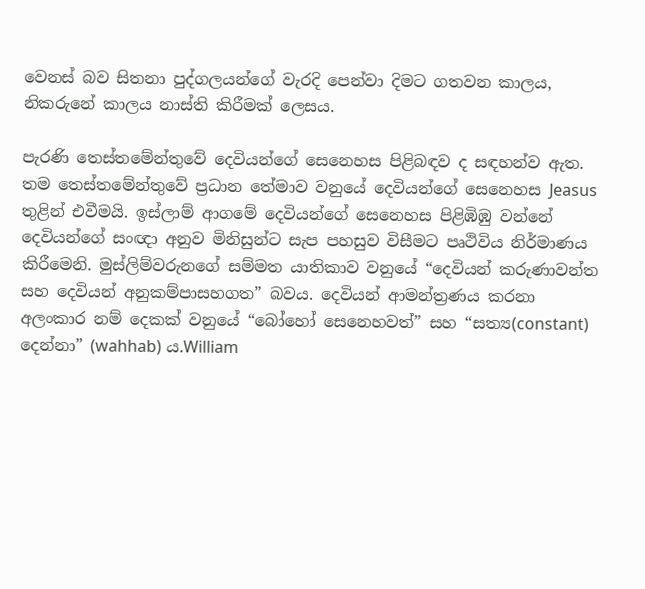වෙනස් බව සිතනා පුද්ගලයන්ගේ වැරදි පෙන්වා දිමට ගතවන කාලය, නිකරුනේ කාලය නාස්ති කිරීමක් ලෙසය.

පැරණි තෙස්තමේන්තුවේ දෙවියන්ගේ සෙනෙහස පිළිබඳව ද සඳහන්ව ඇත. තම තෙස්තමේන්තුවේ ප්‍රධාන තේමාව වනුයේ දෙවියන්ගේ සෙනෙහස Jeasus තුළින් එවීමයි. ඉස්ලාම් ආගමේ දෙවියන්ගේ සෙනෙහස පිළිඹිඹු වන්නේ දෙවියන්ගේ සංඥා අනුව මිනිසුන්ට සැප පහසුව විසීමට පෘථිවිය නිර්මාණය කිරීමෙනි. මුස්ලිම්වරුනගේ සම්මත යාතිකාව වනුයේ “දෙවියන් කරුණාවන්ත සහ දෙවියන් අනුකම්පාසහගත” බවය. දෙවියන් ආමන්ත්‍රණය කරනා අලංකාර නම් දෙකක් වනුයේ “බෝහෝ සෙනෙහවත්” සහ “සත්‍ය(constant) දෙන්නා” (wahhab) ය.William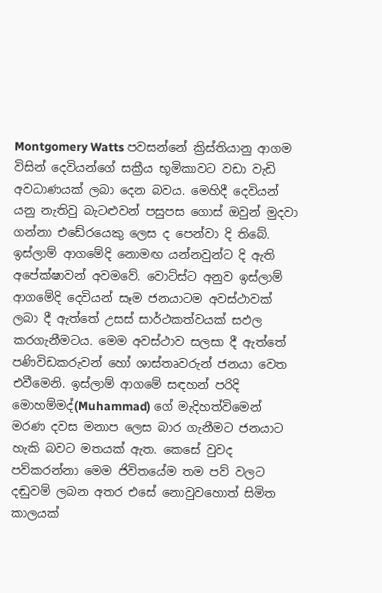Montgomery Watts පවසන්නේ ක්‍රිස්තියානු ආගම විසින් දෙවියන්ගේ සක්‍රීය භූමිකාවට වඩා වැඩි අවධාණයක් ලබා දෙන බවය. මෙහිදී දෙවියන් යනු නැතිවු බැටළුවන් පසුපස ගොස් ඔවුන් මුදවා ගන්නා එඩේරයෙකු ලෙස ද පෙන්වා දි තිබේ. ඉස්ලාම් ආගමේදි නොමඟ යන්නවුන්ට දි ඇති අපේක්ෂාවන් අවමවේ. වොට්ස්ට අනුව ඉස්ලාම් ආගමේදි දෙවියන් සෑම ජනයාටම අවස්ථාවක් ලබා දී ඇත්තේ උසස් සාර්ථකත්වයක් සඵල කරගැනීමටය. මෙම අවස්ථාව සලසා දී ඇත්තේ පණිවිඩකරුවන් හෝ ශාස්තෘවරුන් ජනයා වෙත එවීමෙනි. ඉස්ලාම් ආගමේ සඳහන් පරිදි මොහම්මද්(Muhammad) ගේ මැදිහත්විමෙන් මරණ දවස මනාප ලෙස බාර ගැනීමට ජනයාට හැකි බවට මතයක් ඇත. කෙසේ වුවද පව්කරන්නා මෙම ජිවිතයේම ‍තම පව් වලට දඬුවම් ලබන අතර එසේ නොවුවහොත් සිමිත කාලයක්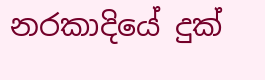නරකාදියේ දුක්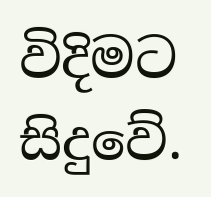විදිමට සිදුවේ.